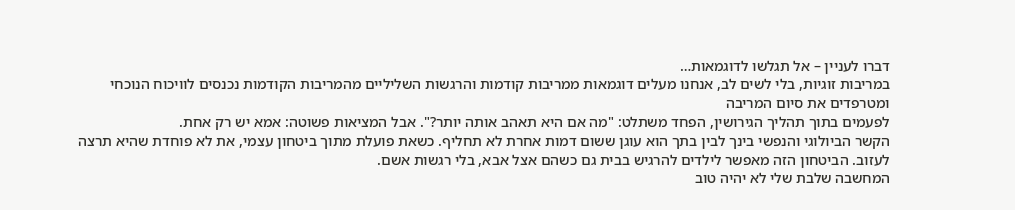דברו לעניין – אל תגלשו לדוגמאות…
במריבות זוגיות, בלי לשים לב, אנחנו מעלים דוגמאות ממריבות קודמות והרגשות השליליים מהמריבות הקודמות נכנסים לוויכוח הנוכחי ומטרפדים את סיום המריבה
לפעמים בתוך תהליך הגירושין, הפחד משתלט: "מה אם היא תאהב אותה יותר?". אבל המציאות פשוטה: אמא יש רק אחת.
הקשר הביולוגי והנפשי בינך לבין בתך הוא עוגן ששום דמות אחרת לא תחליף. כשאת פועלת מתוך ביטחון עצמי, את לא פוחדת שהיא תרצה לעזוב. הביטחון הזה מאפשר לילדים להרגיש בבית גם כשהם אצל אבא, בלי רגשות אשם.
המחשבה שלבת שלי לא יהיה טוב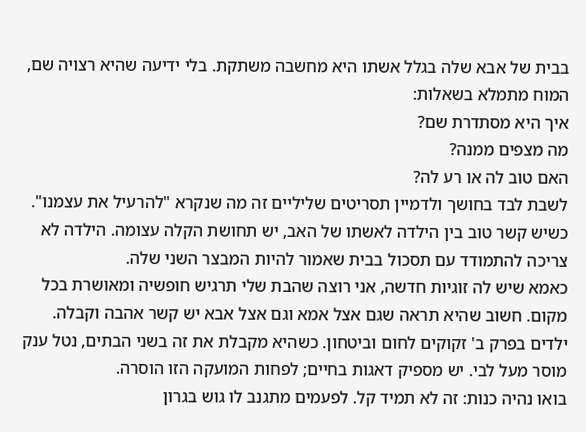בבית של אבא שלה בגלל אשתו היא מחשבה משתקת. בלי ידיעה שהיא רצויה שם, המוח מתמלא בשאלות:
איך היא מסתדרת שם?
מה מצפים ממנה?
האם טוב לה או רע לה?
לשבת לבד בחושך ולדמיין תסריטים שליליים זה מה שנקרא "להרעיל את עצמנו". כשיש קשר טוב בין הילדה לאשתו של האב, יש תחושת הקלה עצומה. הילדה לא צריכה להתמודד עם תסכול בבית שאמור להיות המבצר השני שלה.
כאמא שיש לה זוגיות חדשה, אני רוצה שהבת שלי תרגיש חופשיה ומאושרת בכל מקום. חשוב שהיא תראה שגם אצל אמא וגם אצל אבא יש קשר אהבה וקבלה. ילדים בפרק ב' זקוקים לחום וביטחון. כשהיא מקבלת את זה בשני הבתים, נטל ענק מוסר מעל לבי. יש מספיק דאגות בחיים; לפחות המועקה הזו הוסרה.
בואו נהיה כנות: זה לא תמיד קל. לפעמים מתגנב לו גוש בגרון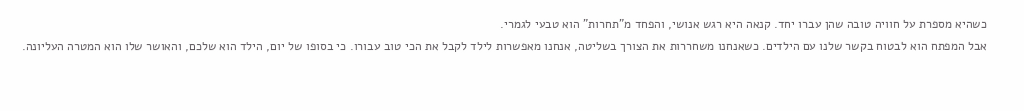כשהיא מספרת על חוויה טובה שהן עברו יחד. קנאה היא רגש אנושי, והפחד מ"תחרות" הוא טבעי לגמרי.
אבל המפתח הוא לבטוח בקשר שלנו עם הילדים. כשאנחנו משחררות את הצורך בשליטה, אנחנו מאפשרות לילד לקבל את הכי טוב עבורו. כי בסופו של יום, הילד הוא שלכם, והאושר שלו הוא המטרה העליונה.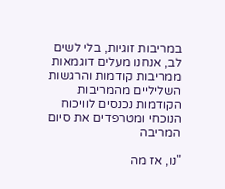במריבות זוגיות, בלי לשים לב, אנחנו מעלים דוגמאות ממריבות קודמות והרגשות השליליים מהמריבות הקודמות נכנסים לוויכוח הנוכחי ומטרפדים את סיום המריבה

"נו, אז מה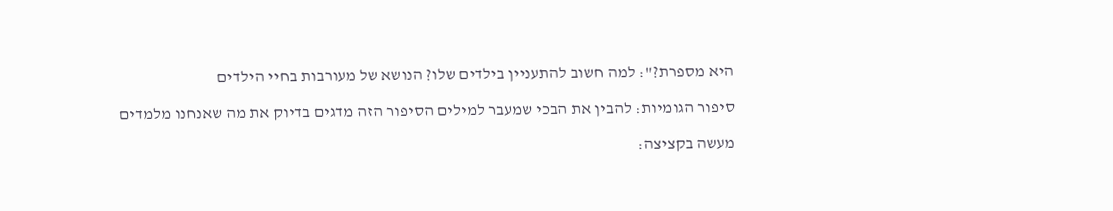היא מספרת?": למה חשוב להתעניין בילדים שלו? הנושא של מעורבות בחיי הילדים

סיפור הגומיות: להבין את הבכי שמעבר למילים הסיפור הזה מדגים בדיוק את מה שאנחנו מלמדים

מעשה בקציצה: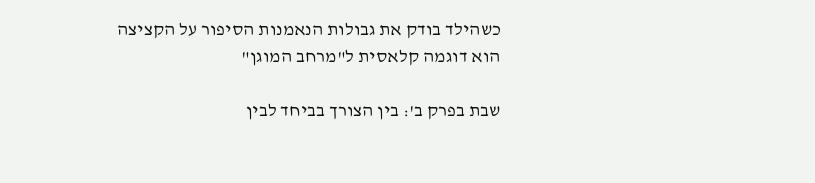כשהילד בודק את גבולות הנאמנות הסיפור על הקציצה הוא דוגמה קלאסית ל"מרחב המוגן"

שבת בפרק ב': בין הצורך בביחד לבין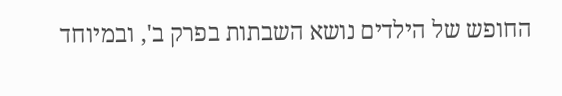החופש של הילדים נושא השבתות בפרק ב', ובמיוחד